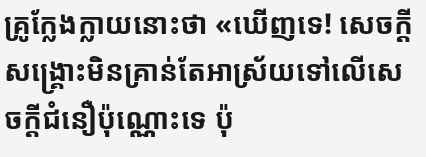គ្រូក្លែងក្លាយនោះថា «ឃើញទេ! សេចក្ដីសង្គ្រោះមិនគ្រាន់តែអាស្រ័យទៅលើសេចក្ដីជំនឿប៉ុណ្ណោះទេ ប៉ុ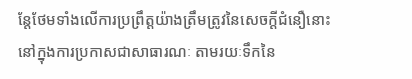ន្តែថែមទាំងលើការប្រព្រឹត្តយ៉ាងត្រឹមត្រូវនៃសេចក្ដីជំនឿនោះ នៅក្នុងការប្រកាសជាសាធារណៈ តាមរយៈទឹកនៃ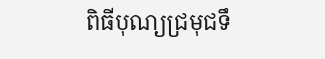ពិធីបុណ្យជ្រមុជទឹ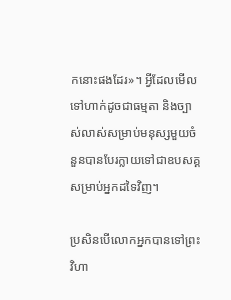កនោះផងដែរ»។ អ្វីដែលមើលទៅហាក់ដូចជាធម្មតា និងច្បាស់លាស់សម្រាប់មនុស្សមួយចំនួនបានបែរក្លាយទៅជាឧបសគ្គសម្រាប់អ្នកដទៃវិញ។

ប្រសិនបើលោកអ្នកបានទៅព្រះវិហា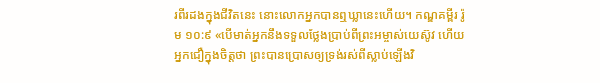រពីរដងក្នុងជីវិតនេះ នោះលោកអ្នកបានឮឃ្លានេះហើយ។ កណ្ឌគម្ពីរ រ៉ូម ១០:៩ «បើមាត់អ្នកនឹងទទួលថ្លែងប្រាប់ពីព្រះអម្ចាស់យេស៊ូវ ហើយអ្នកជឿក្នុងចិត្តថា ព្រះបានប្រោសឲ្យទ្រង់រស់ពីស្លាប់ឡើងវិ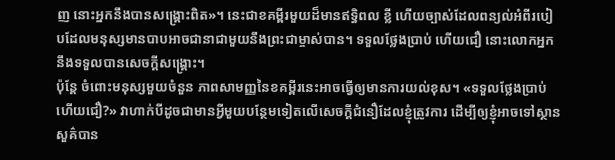ញ នោះអ្នកនឹងបានសង្គ្រោះពិត»។ នេះជាខគម្ពីរមួយដ៏មានឥទ្ធិពល ខ្លី ហើយច្បាស់ដែលពន្យល់អំពីរបៀបដែលមនុស្សមានបាបអាចជានាជាមួយនឹងព្រះជាម្ចាស់បាន។ ទទួលថ្លែងប្រាប់ ហើយជឿ នោះលោកអ្នកនឹងទទួលបានសេចក្តីសង្គ្រោះ។
ប៉ុន្តែ ចំពោះមនុស្សមួយចំនួន ភាពសាមញ្ញនៃខគម្ពីរនេះអាចធ្វើឲ្យមានការយល់ខុស។ «ទទួលថ្លែងប្រាប់ ហើយជឿ?» វាហាក់បីដូចជាមានអ្វីមួយបន្ថែមទៀតលើសេចក្ដីជំនឿដែលខ្ញុំត្រូវការ ដើម្បីឲ្យខ្ញុំអាចទៅស្ថានសួគ៌បាន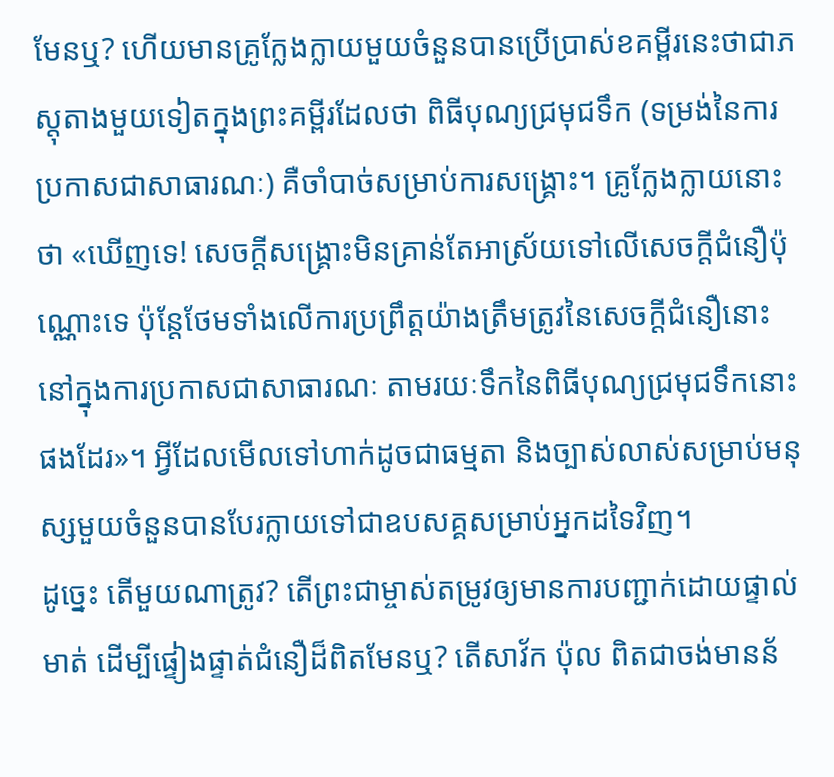មែនឬ? ហើយមានគ្រូក្លែងក្លាយមួយចំនួនបានប្រើប្រាស់ខគម្ពីរនេះថាជាភស្តុតាងមួយទៀតក្នុងព្រះគម្ពីរដែលថា ពិធីបុណ្យជ្រមុជទឹក (ទម្រង់នៃការប្រកាសជាសាធារណៈ) គឺចាំបាច់សម្រាប់ការសង្គ្រោះ។ គ្រូក្លែងក្លាយនោះថា «ឃើញទេ! សេចក្ដីសង្គ្រោះមិនគ្រាន់តែអាស្រ័យទៅលើសេចក្ដីជំនឿប៉ុណ្ណោះទេ ប៉ុន្តែថែមទាំងលើការប្រព្រឹត្តយ៉ាងត្រឹមត្រូវនៃសេចក្ដីជំនឿនោះ នៅក្នុងការប្រកាសជាសាធារណៈ តាមរយៈទឹកនៃពិធីបុណ្យជ្រមុជទឹកនោះផងដែរ»។ អ្វីដែលមើលទៅហាក់ដូចជាធម្មតា និងច្បាស់លាស់សម្រាប់មនុស្សមួយចំនួនបានបែរក្លាយទៅជាឧបសគ្គសម្រាប់អ្នកដទៃវិញ។
ដូច្នេះ តើមួយណាត្រូវ? តើព្រះជាម្ចាស់តម្រូវឲ្យមានការបញ្ជាក់ដោយផ្ទាល់មាត់ ដើម្បីផ្ទៀងផ្ទាត់ជំនឿដ៏ពិតមែនឬ? តើសាវ័ក ប៉ុល ពិតជាចង់មានន័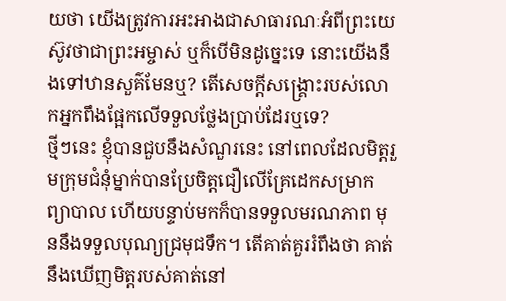យថា យើងត្រូវការអះអាងជាសាធារណៈអំពីព្រះយេស៊ូវថាជាព្រះអម្ចាស់ ឬក៏បើមិនដូច្នេះទេ នោះយើងនឹងទៅឋានសួគ៌មែនឬ? តើសេចក្ដីសង្គ្រោះរបស់លោកអ្នកពឹងផ្អែកលើទទួលថ្លែងប្រាប់ដែរឬទេ?
ថ្មីៗនេះ ខ្ញុំបានជួបនឹងសំណួរនេះ នៅពេលដែលមិត្តរួមក្រុមជំនុំម្នាក់បានប្រែចិត្តជឿលើគ្រែដេកសម្រាកព្យាបាល ហើយបន្ទាប់មកក៏បានទទួលមរណភាព មុននឹងទទួលបុណ្យជ្រមុជទឹក។ តើគាត់គួររំពឹងថា គាត់នឹងឃើញមិត្តរបស់គាត់នៅ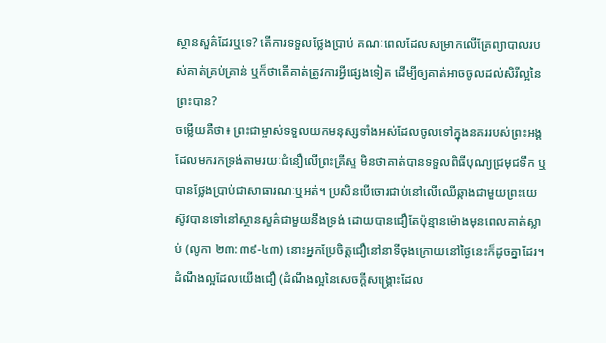ស្ថានសួគ៌ដែរឬទេ? តើការទទួលថ្លែងប្រាប់ គណៈពេលដែលសម្រាកលើគ្រែព្យាបាលរបស់គាត់គ្រប់គ្រាន់ ឬក៏ថាតើគាត់ត្រូវការអ្វីផ្សេងទៀត ដើម្បីឲ្យគាត់អាចចូលដល់សិរីល្អនៃព្រះបាន?
ចម្លើយគឺថា៖ ព្រះជាម្ចាស់ទទួលយកមនុស្សទាំងអស់ដែលចូលទៅក្នុងនគររបស់ព្រះអង្គ ដែលមករកទ្រង់តាមរយៈជំនឿលើព្រះគ្រីស្ទ មិនថាគាត់បានទទួលពិធីបុណ្យជ្រមុជទឹក ឬបានថ្លែងប្រាប់ជាសាធារណៈឬអត់។ ប្រសិនបើចោរជាប់នៅលើឈើឆ្កាងជាមួយព្រះយេស៊ូវបានទៅនៅស្ថានសួគ៌ជាមួយនឹងទ្រង់ ដោយបានជឿតែប៉ុន្មានម៉ោងមុនពេលគាត់ស្លាប់ (លូកា ២៣:៣៩-៤៣) នោះអ្នកប្រែចិត្តជឿនៅនាទីចុងក្រោយនៅថ្ងៃនេះក៏ដូចគ្នាដែរ។ ដំណឹងល្អដែលយើងជឿ (ដំណឹងល្អនៃសេចក្ដីសង្គ្រោះដែល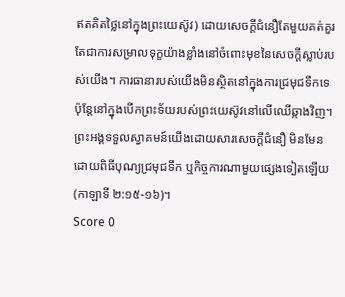ឥតគិតថ្លៃនៅក្នុងព្រះយេស៊ូវ) ដោយសេចក្ដីជំនឿតែមួយគត់គួរតែជាការសម្រាលទុក្ខយ៉ាងខ្លាំងនៅចំពោះមុខនៃសេចក្ដីស្លាប់របស់យើង។ ការធានារបស់យើងមិនស្ថិតនៅក្នុងការជ្រមុជទឹកទេ ប៉ុន្តែនៅក្នុងបើកព្រះទ័យរបស់ព្រះយេស៊ូវនៅលើឈើឆ្កាងវិញ។ ព្រះអង្គទទួលស្វាគមន៍យើងដោយសារសេចក្ដីជំនឿ មិនមែនដោយពិធីបុណ្យជ្រមុជទឹក ឬកិច្ចការណាមួយផ្សេងទៀតឡើយ (កាឡាទី ២:១៥-១៦)។
Score 0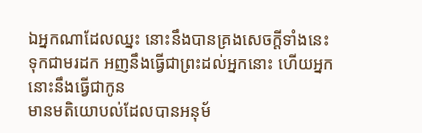ឯអ្នកណាដែលឈ្នះ នោះនឹងបានគ្រងសេចក្ដីទាំងនេះទុកជាមរដក អញនឹងធ្វើជាព្រះដល់អ្នកនោះ ហើយអ្នកនោះនឹងធ្វើជាកូន
មានមតិយោបល់ដែលបានអនុម័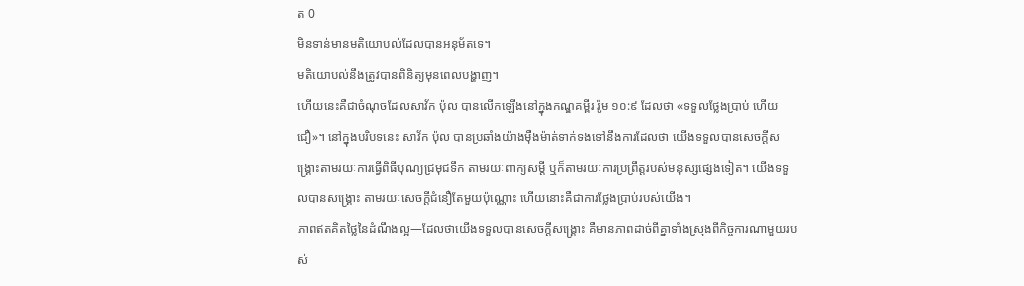ត 0
មិនទាន់មានមតិយោបល់ដែលបានអនុម័តទេ។
មតិយោបល់នឹងត្រូវបានពិនិត្យមុនពេលបង្ហាញ។
ហើយនេះគឺជាចំណុចដែលសាវ័ក ប៉ុល បានលើកឡើងនៅក្នុងកណ្ឌគម្ពីរ រ៉ូម ១០:៩ ដែលថា «ទទួលថ្លែងប្រាប់ ហើយជឿ»។ នៅក្នុងបរិបទនេះ សាវ័ក ប៉ុល បានប្រឆាំងយ៉ាងម៉ឺងម៉ាត់ទាក់ទងទៅនឹងការដែលថា យើងទទួលបានសេចក្ដីសង្គ្រោះតាមរយៈការធ្វើពិធីបុណ្យជ្រមុជទឹក តាមរយៈពាក្យសម្ដី ឬក៏តាមរយៈការប្រព្រឹត្តរបស់មនុស្សផ្សេងទៀត។ យើងទទួលបានសង្គ្រោះ តាមរយៈសេចក្ដីជំនឿតែមួយប៉ុណ្ណោះ ហើយនោះគឺជាការថ្លែងប្រាប់របស់យើង។
ភាពឥតគិតថ្លៃនៃដំណឹងល្អ—ដែលថាយើងទទួលបានសេចក្ដីសង្គ្រោះ គឺមានភាពដាច់ពីគ្នាទាំងស្រុងពីកិច្ចការណាមួយរបស់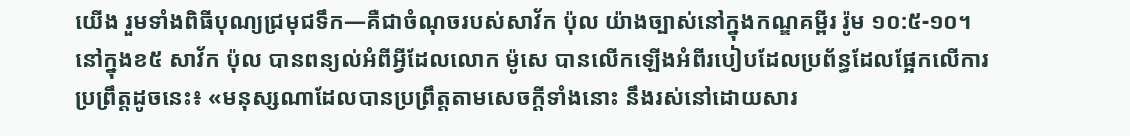យើង រួមទាំងពិធីបុណ្យជ្រមុជទឹក—គឺជាចំណុចរបស់សាវ័ក ប៉ុល យ៉ាងច្បាស់នៅក្នុងកណ្ឌគម្ពីរ រ៉ូម ១០:៥-១០។ នៅក្នុងខ៥ សាវ័ក ប៉ុល បានពន្យល់អំពីអ្វីដែលលោក ម៉ូសេ បានលើកឡើងអំពីរបៀបដែលប្រព័ន្ធដែលផ្អែកលើការប្រព្រឹត្តដូចនេះ៖ «មនុស្សណាដែលបានប្រព្រឹត្តតាមសេចក្ដីទាំងនោះ នឹងរស់នៅដោយសារ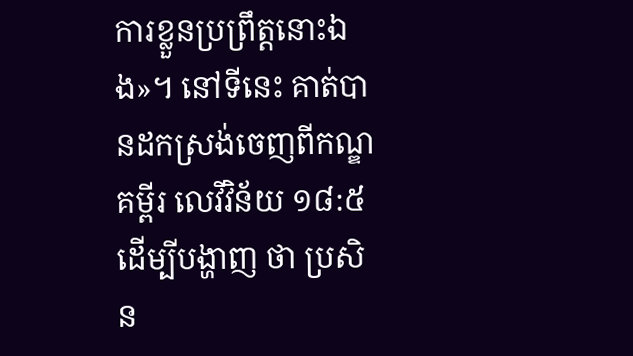ការខ្លួនប្រព្រឹត្តនោះឯង»។ នៅទីនេះ គាត់បានដកស្រង់ចេញពីកណ្ឌគម្ពីរ លេវីវិន័យ ១៨:៥ ដើម្បីបង្ហាញ ថា ប្រសិន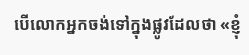បើលោកអ្នកចង់ទៅក្នុងផ្លូវដែលថា «ខ្ញុំ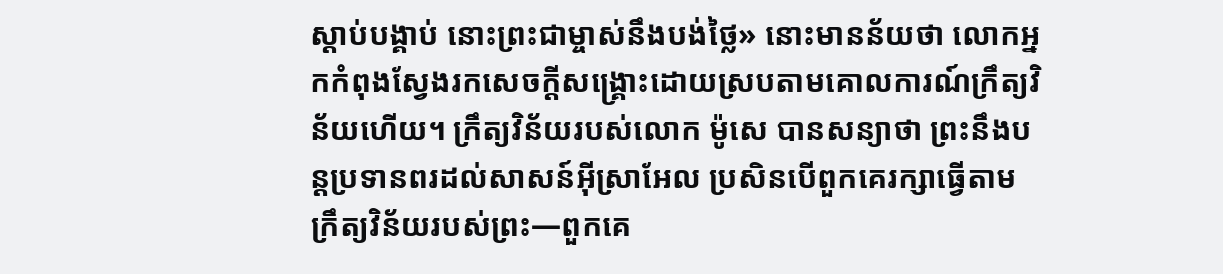ស្តាប់បង្គាប់ នោះព្រះជាម្ចាស់នឹងបង់ថ្លៃ» នោះមានន័យថា លោកអ្នកកំពុងស្វែងរកសេចក្ដីសង្គ្រោះដោយស្របតាមគោលការណ៍ក្រឹត្យវិន័យហើយ។ ក្រឹត្យវិន័យរបស់លោក ម៉ូសេ បានសន្យាថា ព្រះនឹងបន្តប្រទានពរដល់សាសន៍អ៊ីស្រាអែល ប្រសិនបើពួកគេរក្សាធ្វើតាមក្រឹត្យវិន័យរបស់ព្រះ—ពួកគេ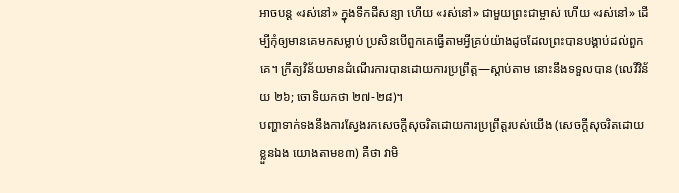អាចបន្ត «រស់នៅ» ក្នុងទឹកដីសន្យា ហើយ «រស់នៅ» ជាមួយព្រះជាម្ចាស់ ហើយ «រស់នៅ» ដើម្បីកុំឲ្យមានគេមកសម្លាប់ ប្រសិនបើពួកគេធ្វើតាមអ្វីគ្រប់យ៉ាងដូចដែលព្រះបានបង្គាប់ដល់ពួកគេ។ ក្រឹត្យវិន័យមានដំណើរការបានដោយការប្រព្រឹត្ត—ស្ដាប់តាម នោះនឹងទទួលបាន (លេវីវិន័យ ២៦; ចោទិយកថា ២៧-២៨)។
បញ្ហាទាក់ទងនឹងការស្វែងរកសេចក្តីសុចរិតដោយការប្រព្រឹត្តរបស់យើង (សេចក្តីសុចរិតដោយខ្លួនឯង យោងតាមខ៣) គឺថា វាមិ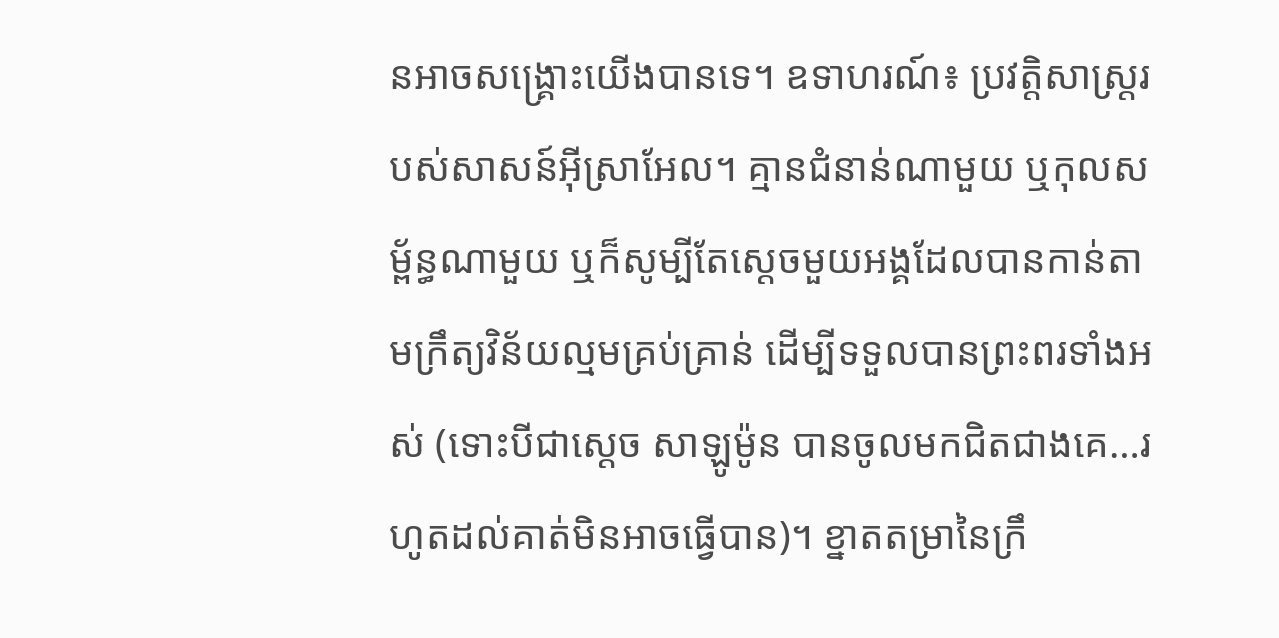នអាចសង្គ្រោះយើងបានទេ។ ឧទាហរណ៍៖ ប្រវត្តិសាស្ត្ររបស់សាសន៍អ៊ីស្រាអែល។ គ្មានជំនាន់ណាមួយ ឬកុលសម្ព័ន្ធណាមួយ ឬក៏សូម្បីតែស្ដេចមួយអង្គដែលបានកាន់តាមក្រឹត្យវិន័យល្មមគ្រប់គ្រាន់ ដើម្បីទទួលបានព្រះពរទាំងអស់ (ទោះបីជាស្ដេច សាឡូម៉ូន បានចូលមកជិតជាងគេ…រហូតដល់គាត់មិនអាចធ្វើបាន)។ ខ្នាតតម្រានៃក្រឹ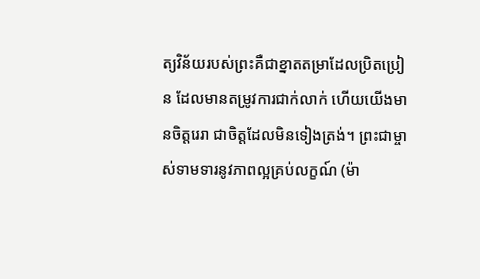ត្យវិន័យរបស់ព្រះគឺជាខ្នាតតម្រាដែលប្រិតប្រៀន ដែលមានតម្រូវការជាក់លាក់ ហើយយើងមានចិត្តរេរា ជាចិត្តដែលមិនទៀងត្រង់។ ព្រះជាម្ចាស់ទាមទារនូវភាពល្អគ្រប់លក្ខណ៍ (ម៉ា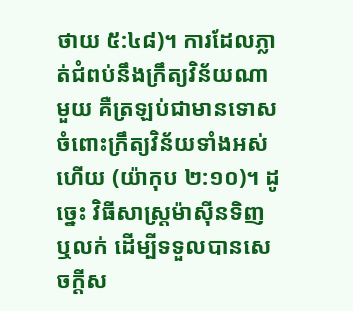ថាយ ៥:៤៨)។ ការដែលភ្លាត់ជំពប់នឹងក្រឹត្យវិន័យណាមួយ គឺត្រឡប់ជាមានទោសចំពោះក្រឹត្យវិន័យទាំងអស់ហើយ (យ៉ាកុប ២:១០)។ ដូច្នេះ វិធីសាស្ត្រម៉ាស៊ីនទិញ ឬលក់ ដើម្បីទទួលបានសេចក្តីស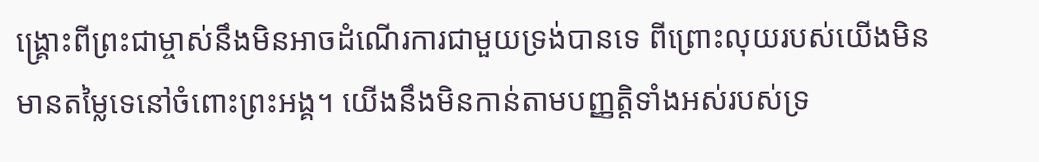ង្គ្រោះពីព្រះជាម្ចាស់នឹងមិនអាចដំណើរការជាមួយទ្រង់បានទេ ពីព្រោះលុយរបស់យើងមិនមានតម្លៃទេនៅចំពោះព្រះអង្គ។ យើងនឹងមិនកាន់តាមបញ្ញត្តិទាំងអស់របស់ទ្រ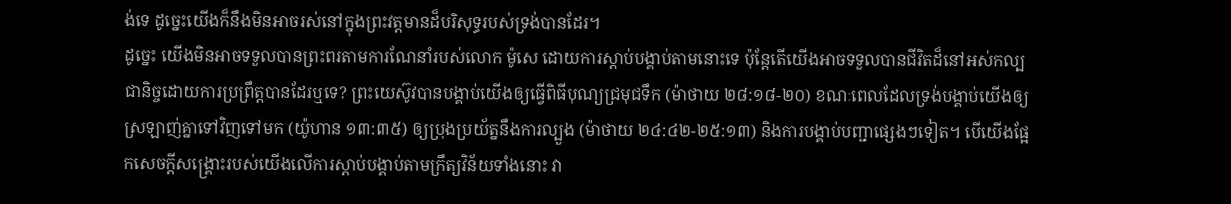ង់ទេ ដូច្នេះយើងក៏នឹងមិនអាចរស់នៅក្នុងព្រះវត្តមានដ៏បរិសុទ្ធរបស់ទ្រង់បានដែរ។
ដូច្នេះ យើងមិនអាចទទួលបានព្រះពរតាមការណែនាំរបស់លោក ម៉ូសេ ដោយការស្ដាប់បង្គាប់តាមនោះទេ ប៉ុន្តែតើយើងអាចទទួលបានជីវិតដ៏នៅអស់កល្បជានិច្ចដោយការប្រព្រឹត្តបានដែរឬទេ? ព្រះយេស៊ូវបានបង្គាប់យើងឲ្យធ្វើពិធីបុណ្យជ្រមុជទឹក (ម៉ាថាយ ២៨:១៨-២០) ខណៈពេលដែលទ្រង់បង្គាប់យើងឲ្យស្រឡាញ់គ្នាទៅវិញទៅមក (យ៉ូហាន ១៣:៣៥) ឲ្យប្រុងប្រយ័ត្ននឹងការល្បួង (ម៉ាថាយ ២៤:៤២-២៥:១៣) និងការបង្គាប់បញ្ជាផ្សេងៗទៀត។ បើយើងផ្អែកសេចក្ដីសង្គ្រោះរបស់យើងលើការស្ដាប់បង្គាប់តាមក្រឹត្យវិន័យទាំងនោះ វា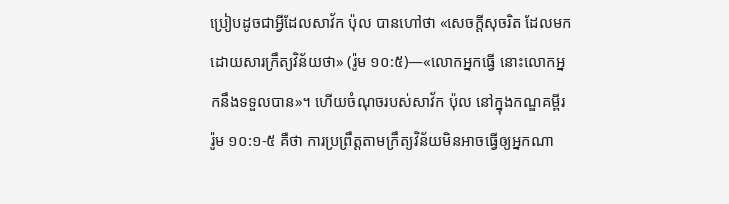ប្រៀបដូចជាអ្វីដែលសាវ័ក ប៉ុល បានហៅថា «សេចក្ដីសុចរិត ដែលមកដោយសារក្រឹត្យវិន័យថា» (រ៉ូម ១០:៥)—«លោកអ្នកធ្វើ នោះលោកអ្នកនឹងទទួលបាន»។ ហើយចំណុចរបស់សាវ័ក ប៉ុល នៅក្នុងកណ្ឌគម្ពីរ រ៉ូម ១០:១-៥ គឺថា ការប្រព្រឹត្តតាមក្រឹត្យវិន័យមិនអាចធ្វើឲ្យអ្នកណា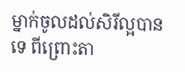ម្នាក់ចូលដល់សិរីល្អបានទេ ពីព្រោះតា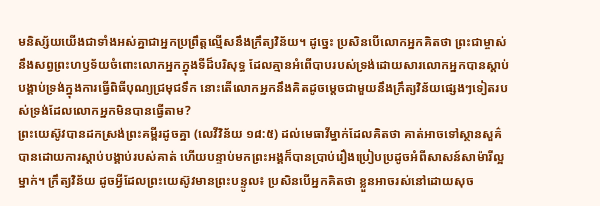មនិស្ស័យយើងជាទាំងអស់គ្នាជាអ្នកប្រព្រឹត្តល្មើសនឹងក្រឹត្យវិន័យ។ ដូច្នេះ ប្រសិនបើលោកអ្នកគិតថា ព្រះជាម្ចាស់នឹងសព្វព្រះហឫទ័យចំពោះលោកអ្នកក្នុងទីដ៏បរិសុទ្ធ ដែលគ្មានអំពើបាបរបស់ទ្រង់ដោយសារលោកអ្នកបានស្តាប់បង្គាប់ទ្រង់ក្នុងការធ្វើពិធីបុណ្យជ្រមុជទឹក នោះតើលោកអ្នកនឹងគិតដូចម្ដេចជាមួយនឹងក្រឹត្យវិន័យផ្សេងៗទៀតរបស់ទ្រង់ដែលលោកអ្នកមិនបានធ្វើតាម?
ព្រះយេស៊ូវបានដកស្រង់ព្រះគម្ពីរដូចគ្នា (លេវីវិន័យ ១៨:៥) ដល់មេធាវីម្នាក់ដែលគិតថា គាត់អាចទៅស្ថានសួគ៌បានដោយការស្តាប់បង្គាប់របស់គាត់ ហើយបន្ទាប់មកព្រះអង្គក៏បានប្រាប់រឿងប្រៀបប្រដូចអំពីសាសន៍សាម៉ារីល្អម្នាក់។ ក្រឹត្យវិន័យ ដូចអ្វីដែលព្រះយេស៊ូវមានព្រះបន្ទូល៖ ប្រសិនបើអ្នកគិតថា ខ្លួនអាចរស់នៅដោយសុច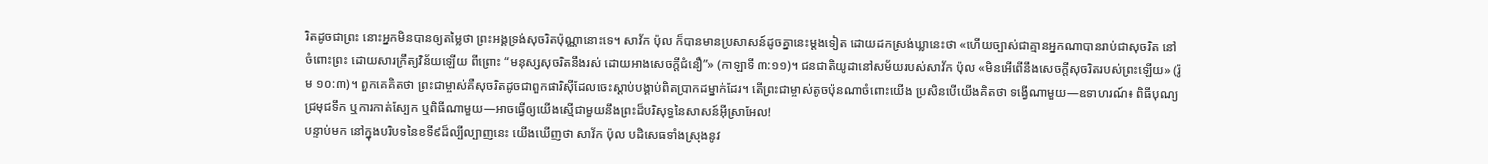រិតដូចជាព្រះ នោះអ្នកមិនបានឲ្យតម្លៃថា ព្រះអង្គទ្រង់សុចរិតប៉ុណ្ណានោះទេ។ សាវ័ក ប៉ុល ក៏បានមានប្រសាសន៍ដូចគ្នានេះម្ដងទៀត ដោយដកស្រង់ឃ្លានេះថា «ហើយច្បាស់ជាគ្មានអ្នកណាបានរាប់ជាសុចរិត នៅចំពោះព្រះ ដោយសារក្រឹត្យវិន័យឡើយ ពីព្រោះ “មនុស្សសុចរិតនឹងរស់ ដោយអាងសេចក្តីជំនឿ”» (កាឡាទី ៣:១១)។ ជនជាតិយូដានៅសម័យរបស់សាវ័ក ប៉ុល «មិនអើពើនឹងសេចក្ដីសុចរិតរបស់ព្រះឡើយ» (រ៉ូម ១០:៣)។ ពួកគេគិតថា ព្រះជាម្ចាស់គឺសុចរិតដូចជាពួកផារិស៊ីដែលចេះស្តាប់បង្គាប់ពិតប្រាកដម្នាក់ដែរ។ តើព្រះជាម្ចាស់តូចប៉ុនណាចំពោះយើង ប្រសិនបើយើងគិតថា ទង្វើណាមួយ—ឧទាហរណ៍៖ ពិធីបុណ្យជ្រមុជទឹក ឬការកាត់ស្បែក ឬពិធីណាមួយ—អាចធ្វើឲ្យយើងស្មើជាមួយនឹងព្រះដ៏បរិសុទ្ធនៃសាសន៍អ៊ីស្រាអែល!
បន្ទាប់មក នៅក្នុងបរិបទនៃខទី៩ដ៏ល្បីល្បាញនេះ យើងឃើញថា សាវ័ក ប៉ុល បដិសេធទាំងស្រុងនូវ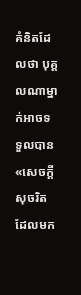គំនិតដែលថា បុគ្គលណាម្នាក់អាចទទួលបាន «សេចក្ដីសុចរិត ដែលមក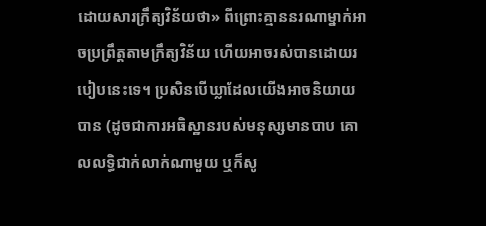ដោយសារក្រឹត្យវិន័យថា» ពីព្រោះគ្មាននរណាម្នាក់អាចប្រព្រឹត្តតាមក្រឹត្យវិន័យ ហើយអាចរស់បានដោយរបៀបនេះទេ។ ប្រសិនបើឃ្លាដែលយើងអាចនិយាយបាន (ដូចជាការអធិស្ឋានរបស់មនុស្សមានបាប គោលលទ្ធិជាក់លាក់ណាមួយ ឬក៏សូ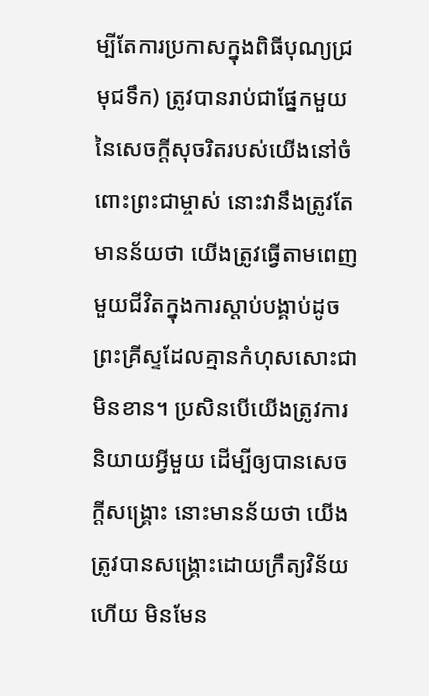ម្បីតែការប្រកាសក្នុងពិធីបុណ្យជ្រមុជទឹក) ត្រូវបានរាប់ជាផ្នែកមួយនៃសេចក្តីសុចរិតរបស់យើងនៅចំពោះព្រះជាម្ចាស់ នោះវានឹងត្រូវតែមានន័យថា យើងត្រូវធ្វើតាមពេញមួយជីវិតក្នុងការស្តាប់បង្គាប់ដូចព្រះគ្រីស្ទដែលគ្មានកំហុសសោះជាមិនខាន។ ប្រសិនបើយើងត្រូវការនិយាយអ្វីមួយ ដើម្បីឲ្យបានសេចក្ដីសង្គ្រោះ នោះមានន័យថា យើងត្រូវបានសង្គ្រោះដោយក្រឹត្យវិន័យហើយ មិនមែន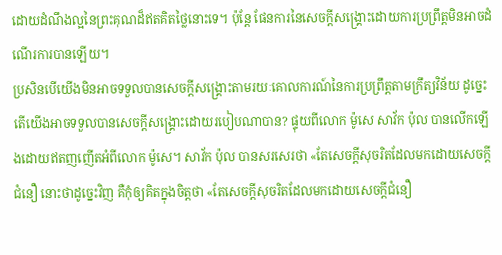ដោយដំណឹងល្អនៃព្រះគុណដ៏ឥតគិតថ្លៃនោះទេ។ ប៉ុន្តែ ផែនការនៃសេចក្ដីសង្គ្រោះដោយការប្រព្រឹត្តមិនអាចដំណើរការបានឡើយ។
ប្រសិនបើយើងមិនអាចទទួលបានសេចក្ដីសង្គ្រោះតាមរយៈគោលការណ៍នៃការប្រព្រឹត្តតាមក្រឹត្យវិន័យ ដូច្នេះ តើយើងអាចទទួលបានសេចក្ដីសង្គ្រោះដោយរបៀបណាបាន? ផ្ទុយពីលោក ម៉ូសេ សាវ័ក ប៉ុល បានលើកឡើងដោយឥតញញើតអំពីលោក ម៉ូសេ។ សាវ័ក ប៉ុល បានសរសេរថា «តែសេចក្តីសុចរិតដែលមកដោយសេចក្តីជំនឿ នោះថាដូច្នេះវិញ គឺកុំឲ្យគិតក្នុងចិត្តថា «តែសេចក្ដីសុចរិតដែលមកដោយសេចក្ដីជំនឿ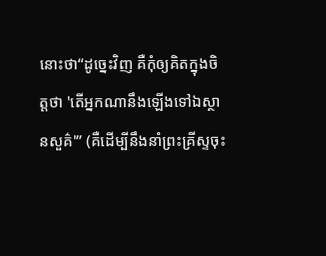នោះថា“ដូច្នេះវិញ គឺកុំឲ្យគិតក្នុងចិត្តថា 'តើអ្នកណានឹងឡើងទៅឯស្ថានសួគ៌'” (គឺដើម្បីនឹងនាំព្រះគ្រីស្ទចុះ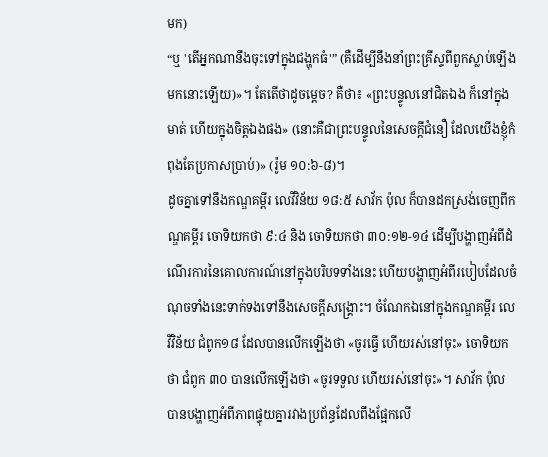មក)
“ឬ 'តើអ្នកណានឹងចុះទៅក្នុងជង្ហុកធំ'” (គឺដើម្បីនឹងនាំព្រះគ្រីស្ទពីពួកស្លាប់ឡើងមកនោះឡើយ)»។ តែតើថាដូចម្ដេច? គឺថា៖ «ព្រះបន្ទូលនៅជិតឯង ក៏នៅក្នុងមាត់ ហើយក្នុងចិត្តឯងផង» (នោះគឺជាព្រះបន្ទូលនៃសេចក្តីជំនឿ ដែលយើងខ្ញុំកំពុងតែប្រកាសប្រាប់)» (រ៉ូម ១០:៦-៨)។
ដូចគ្នាទៅនឹងកណ្ឌគម្ពីរ លេវីវិន័យ ១៨:៥ សាវ័ក ប៉ុល ក៏បានដកស្រង់ចេញពីកណ្ឌគម្ពីរ ចោទិយកថា ៩:៤ និង ចោទិយកថា ៣០:១២-១៤ ដើម្បីបង្ហាញអំពីដំណើរការនៃគោលការណ៍នៅក្នុងបរិបទទាំងនេះ ហើយបង្ហាញអំពីរបៀបដែលចំណុចទាំងនេះទាក់ទងទៅនឹងសេចក្ដីសង្គ្រោះ។ ចំណែកឯនៅក្នុងកណ្ឌគម្ពីរ លេវីវិន័យ ជំពូក១៨ ដែលបានលើកឡើងថា «ចូរធ្វើ ហើយរស់នៅចុះ» ចោទិយកថា ជំពូក ៣០ បានលើកឡើងថា «ចូរទទួល ហើយរស់នៅចុះ»។ សាវ័ក ប៉ុល បានបង្ហាញអំពីភាពផ្ទុយគ្នារវាងប្រព័ន្ធដែលពឹងផ្អែកលើ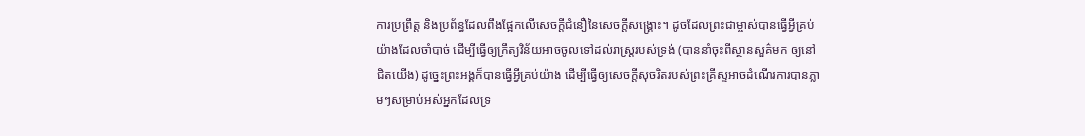ការប្រព្រឹត្ត និងប្រព័ន្ធដែលពឹងផ្អែកលើសេចក្ដីជំនឿនៃសេចក្ដីសង្គ្រោះ។ ដូចដែលព្រះជាម្ចាស់បានធ្វើអ្វីគ្រប់យ៉ាងដែលចាំបាច់ ដើម្បីធ្វើឲ្យក្រឹត្យវិន័យអាចចូលទៅដល់រាស្ដ្ររបស់ទ្រង់ (បាននាំចុះពីស្ថានសួគ៌មក ឲ្យនៅជិតយើង) ដូច្នេះព្រះអង្គក៏បានធ្វើអ្វីគ្រប់យ៉ាង ដើម្បីធ្វើឲ្យសេចក្តីសុចរិតរបស់ព្រះគ្រីស្ទអាចដំណើរការបានភ្លាមៗសម្រាប់អស់អ្នកដែលទ្រ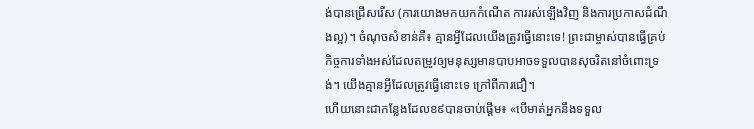ង់បានជ្រើសរើស (ការយោងមកយកកំណើត ការរស់ឡើងវិញ និងការប្រកាសដំណឹងល្អ)។ ចំណុចសំខាន់គឺ៖ គ្មានអ្វីដែលយើងត្រូវធ្វើនោះទេ! ព្រះជាម្ចាស់បានធ្វើគ្រប់កិច្ចការទាំងអស់ដែលតម្រូវឲ្យមនុស្សមានបាបអាចទទួលបានសុចរិតនៅចំពោះទ្រង់។ យើងគ្មានអ្វីដែលត្រូវធ្វើនោះទេ ក្រៅពីការជឿ។
ហើយនោះជាកន្លែងដែលខ៩បានចាប់ផ្ដើម៖ «បើមាត់អ្នកនឹងទទួល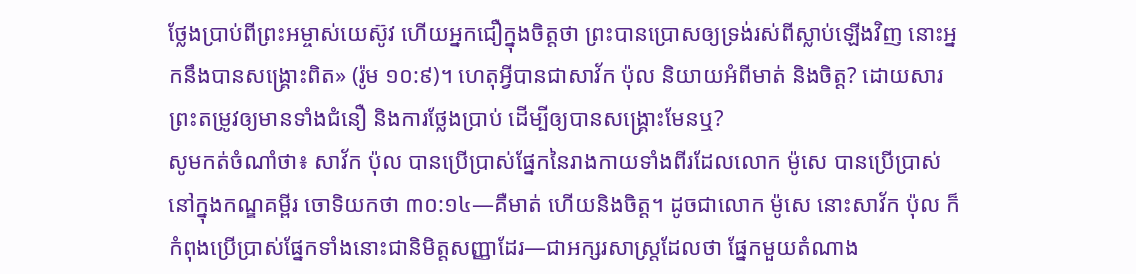ថ្លែងប្រាប់ពីព្រះអម្ចាស់យេស៊ូវ ហើយអ្នកជឿក្នុងចិត្តថា ព្រះបានប្រោសឲ្យទ្រង់រស់ពីស្លាប់ឡើងវិញ នោះអ្នកនឹងបានសង្គ្រោះពិត» (រ៉ូម ១០:៩)។ ហេតុអ្វីបានជាសាវ័ក ប៉ុល និយាយអំពីមាត់ និងចិត្ត? ដោយសារព្រះតម្រូវឲ្យមានទាំងជំនឿ និងការថ្លែងប្រាប់ ដើម្បីឲ្យបានសង្គ្រោះមែនឬ?
សូមកត់ចំណាំថា៖ សាវ័ក ប៉ុល បានប្រើប្រាស់ផ្នែកនៃរាងកាយទាំងពីរដែលលោក ម៉ូសេ បានប្រើប្រាស់នៅក្នុងកណ្ឌគម្ពីរ ចោទិយកថា ៣០:១៤—គឺមាត់ ហើយនិងចិត្ត។ ដូចជាលោក ម៉ូសេ នោះសាវ័ក ប៉ុល ក៏កំពុងប្រើប្រាស់ផ្នែកទាំងនោះជានិមិត្តសញ្ញាដែរ—ជាអក្សរសាស្ត្រដែលថា ផ្នែកមួយតំណាង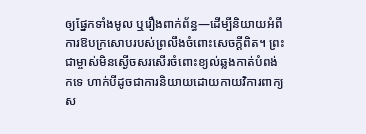ឲ្យផ្នែកទាំងមូល ឬរឿងពាក់ព័ន្ធ—ដើម្បីនិយាយអំពីការឱបក្រសោបរបស់ព្រលឹងចំពោះសេចក្តីពិត។ ព្រះជាម្ចាស់មិនស្ងើចសរសើរចំពោះខ្យល់ឆ្លងកាត់បំពង់កទេ ហាក់បីដូចជាការនិយាយដោយកាយវិការពាក្យស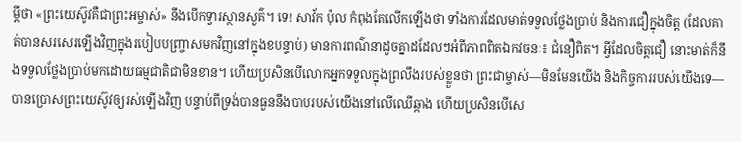ម្ដីថា «ព្រះយេស៊ូវគឺជាព្រះអម្ចាស់» នឹងបើកទ្វារស្ថានសួគ៌។ ទេ! សាវ័ក ប៉ុល កំពុងតែលើកឡើងថា ទាំងការដែលមាត់ទទួលថ្លែងប្រាប់ និងការជឿក្នុងចិត្ត (ដែលគាត់បានសរសេរឡើងវិញក្នុងរបៀបបញ្ច្រាសមកវិញនៅក្នុងខបន្ទាប់) មានការពណ៌នាដូចគ្នាដដែលៗអំពីភាពពិតឯកវចនៈ៖ ជំនឿពិត។ អ្វីដែលចិត្តជឿ នោះមាត់ក៏នឹងទទួលថ្លែងប្រាប់មកដោយធម្មជាតិជាមិនខាន។ ហើយប្រសិនបើលោកអ្នកទទួលក្នុងព្រលឹងរបស់ខ្លួនថា ព្រះជាម្ចាស់—មិនមែនយើង និងកិច្ចការរបស់យើងទេ—បានប្រោសព្រះយេស៊ូវឲ្យរស់ឡើងវិញ បន្ទាប់ពីទ្រង់បានធួននឹងបាបរបស់យើងនៅលើឈើឆ្កាង ហើយប្រសិនបើសេ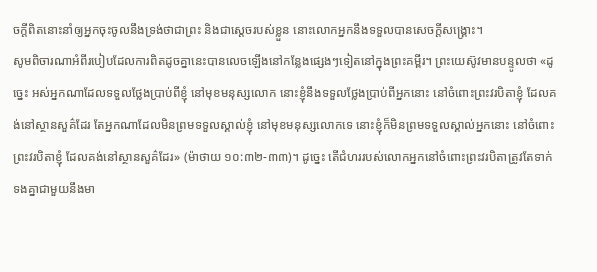ចក្តីពិតនោះនាំឲ្យអ្នកចុះចូលនឹងទ្រង់ថាជាព្រះ និងជាស្ដេចរបស់ខ្លួន នោះលោកអ្នកនឹងទទួលបានសេចក្ដីសង្គ្រោះ។
សូមពិចារណាអំពីរបៀបដែលការពិតដូចគ្នានេះបានលេចឡើងនៅកន្លែងផ្សេងៗទៀតនៅក្នុងព្រះគម្ពីរ។ ព្រះយេស៊ូវមានបន្ទូលថា «ដូច្នេះ អស់អ្នកណាដែលទទួលថ្លែងប្រាប់ពីខ្ញុំ នៅមុខមនុស្សលោក នោះខ្ញុំនឹងទទួលថ្លែងប្រាប់ពីអ្នកនោះ នៅចំពោះព្រះវរបិតាខ្ញុំ ដែលគង់នៅស្ថានសួគ៌ដែរ តែអ្នកណាដែលមិនព្រមទទួលស្គាល់ខ្ញុំ នៅមុខមនុស្សលោកទេ នោះខ្ញុំក៏មិនព្រមទទួលស្គាល់អ្នកនោះ នៅចំពោះព្រះវរបិតាខ្ញុំ ដែលគង់នៅស្ថានសួគ៌ដែរ» (ម៉ាថាយ ១០:៣២-៣៣)។ ដូច្នេះ តើជំហររបស់លោកអ្នកនៅចំពោះព្រះវរបិតាត្រូវតែទាក់ទងគ្នាជាមួយនឹងមា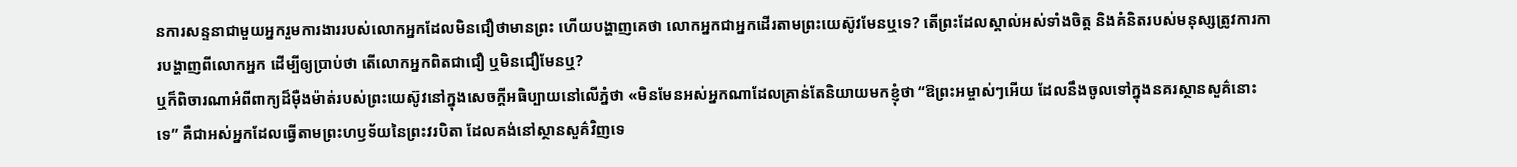នការសន្ទនាជាមួយអ្នករួមការងាររបស់លោកអ្នកដែលមិនជឿថាមានព្រះ ហើយបង្ហាញគេថា លោកអ្នកជាអ្នកដើរតាមព្រះយេស៊ូវមែនឬទេ? តើព្រះដែលស្គាល់អស់ទាំងចិត្ត និងគំនិតរបស់មនុស្សត្រូវការការបង្ហាញពីលោកអ្នក ដើម្បីឲ្យប្រាប់ថា តើលោកអ្នកពិតជាជឿ ឬមិនជឿមែនឬ?
ឬក៏ពិចារណាអំពីពាក្យដ៏ម៉ឺងម៉ាត់របស់ព្រះយេស៊ូវនៅក្នុងសេចក្ដីអធិប្បាយនៅលើភ្នំថា «មិនមែនអស់អ្នកណាដែលគ្រាន់តែនិយាយមកខ្ញុំថា “ឱព្រះអម្ចាស់ៗអើយ ដែលនឹងចូលទៅក្នុងនគរស្ថានសួគ៌នោះទេ” គឺជាអស់អ្នកដែលធ្វើតាមព្រះហឫទ័យនៃព្រះវរបិតា ដែលគង់នៅស្ថានសួគ៌វិញទេ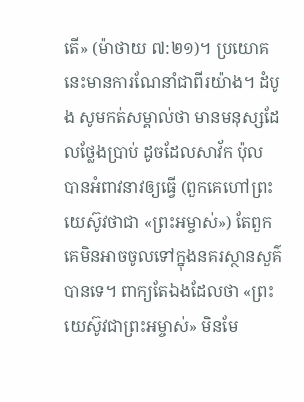តើ» (ម៉ាថាយ ៧:២១)។ ប្រយោគនេះមានការណែនាំជាពីរយ៉ាង។ ដំបូង សូមកត់សម្គាល់ថា មានមនុស្សដែលថ្លែងប្រាប់ ដូចដែលសាវ័ក ប៉ុល បានអំពាវនាវឲ្យធ្វើ (ពួកគេហៅព្រះយេស៊ូវថាជា «ព្រះអម្ចាស់») តែពួកគេមិនអាចចូលទៅក្នុងនគរស្ថានសួគ៌បានទេ។ ពាក្យតែឯងដែលថា «ព្រះយេស៊ូវជាព្រះអម្ចាស់» មិនមែ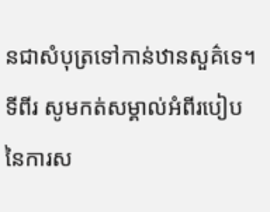នជាសំបុត្រទៅកាន់ឋានសួគ៌ទេ។ ទីពីរ សូមកត់សម្គាល់អំពីរបៀបនៃការស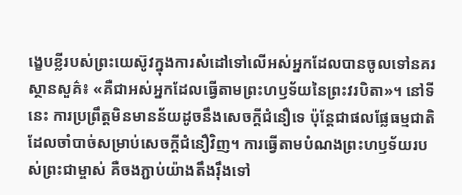ង្ខេបខ្លីរបស់ព្រះយេស៊ូវក្នុងការសំដៅទៅលើអស់អ្នកដែលបានចូលទៅនគរស្ថានសួគ៌៖ «គឺជាអស់អ្នកដែលធ្វើតាមព្រះហឫទ័យនៃព្រះវរបិតា»។ នៅទីនេះ ការប្រព្រឹត្តមិនមានន័យដូចនឹងសេចក្តីជំនឿទេ ប៉ុន្តែជាផលផ្លែធម្មជាតិដែលចាំបាច់សម្រាប់សេចក្តីជំនឿវិញ។ ការធ្វើតាមបំណងព្រះហឫទ័យរបស់ព្រះជាម្ចាស់ គឺចងភ្ជាប់យ៉ាងតឹងរ៉ឹងទៅ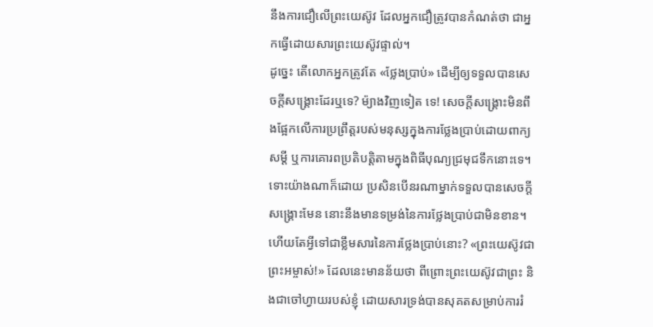នឹងការជឿលើព្រះយេស៊ូវ ដែលអ្នកជឿត្រូវបានកំណត់ថា ជាអ្នកធ្វើដោយសារព្រះយេស៊ូវផ្ទាល់។
ដូច្នេះ តើលោកអ្នកត្រូវតែ «ថ្លែងប្រាប់» ដើម្បីឲ្យទទួលបានសេចក្ដីសង្គ្រោះដែរឬទេ? ម៉្យាងវិញទៀត ទេ! សេចក្ដីសង្គ្រោះមិនពឹងផ្អែកលើការប្រព្រឹត្តរបស់មនុស្សក្នុងការថ្លែងប្រាប់ដោយពាក្យសម្ដី ឬការគោរពប្រតិបត្តិតាមក្នុងពិធីបុណ្យជ្រមុជទឹកនោះទេ។ ទោះយ៉ាងណាក៏ដោយ ប្រសិនបើនរណាម្នាក់ទទួលបានសេចក្ដីសង្គ្រោះមែន នោះនឹងមានទម្រង់នៃការថ្លែងប្រាប់ជាមិនខាន។ ហើយតែអ្វីទៅជាខ្លឹមសារនៃការថ្លែងប្រាប់នោះ? «ព្រះយេស៊ូវជាព្រះអម្ចាស់!» ដែលនេះមានន័យថា ពីព្រោះព្រះយេស៊ូវជាព្រះ និងជាចៅហ្វាយរបស់ខ្ញុំ ដោយសារទ្រង់បានសុគតសម្រាប់ការរំ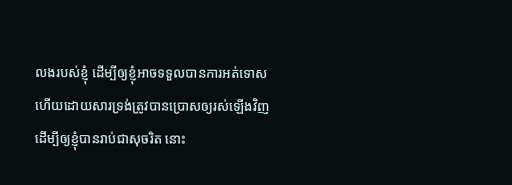លងរបស់ខ្ញុំ ដើម្បីឲ្យខ្ញុំអាចទទួលបានការអត់ទោស ហើយដោយសារទ្រង់ត្រូវបានប្រោសឲ្យរស់ឡើងវិញ ដើម្បីឲ្យខ្ញុំបានរាប់ជាសុចរិត នោះ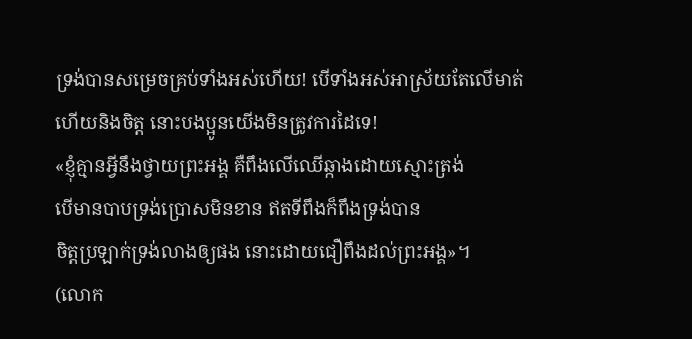ទ្រង់បានសម្រេចគ្រប់ទាំងអស់ហើយ! បើទាំងអស់អាស្រ័យតែលើមាត់ ហើយនិងចិត្ត នោះបងប្អូនយើងមិនត្រូវការដៃទេ!
«ខ្ញុំគ្មានអ្វីនឹងថ្វាយព្រះអង្គ គឺពឹងលើឈើឆ្កាងដោយស្មោះត្រង់
បើមានបាបទ្រង់ប្រោសមិនខាន ឥតទីពឹងក៏ពឹងទ្រង់បាន
ចិត្តប្រឡាក់ទ្រង់លាងឲ្យផង នោះដោយជឿពឹងដល់ព្រះអង្គ»។
(លោក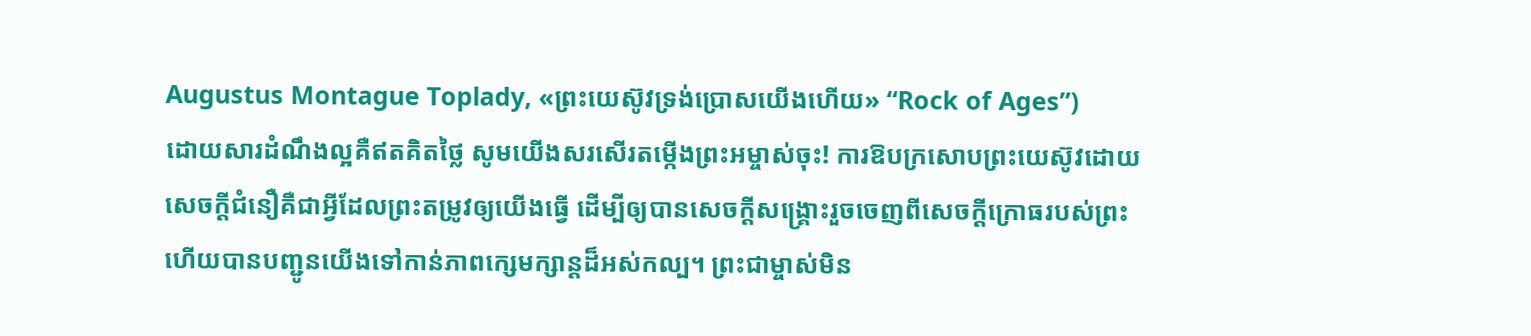Augustus Montague Toplady, «ព្រះយេស៊ូវទ្រង់ប្រោសយើងហើយ» “Rock of Ages”)
ដោយសារដំណឹងល្អគឺឥតគិតថ្លៃ សូមយើងសរសើរតម្កើងព្រះអម្ចាស់ចុះ! ការឱបក្រសោបព្រះយេស៊ូវដោយសេចក្ដីជំនឿគឺជាអ្វីដែលព្រះតម្រូវឲ្យយើងធ្វើ ដើម្បីឲ្យបានសេចក្ដីសង្គ្រោះរួចចេញពីសេចក្ដីក្រោធរបស់ព្រះ ហើយបានបញ្ជូនយើងទៅកាន់ភាពក្សេមក្សាន្តដ៏អស់កល្ប។ ព្រះជាម្ចាស់មិន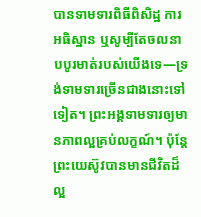បានទាមទារពិធីពិសិដ្ឋ ការអធិស្ឋាន ឬសូម្បីតែចលនាបបូរមាត់របស់យើងទេ—ទ្រង់ទាមទារច្រើនជាងនោះទៅទៀត។ ព្រះអង្គទាមទារឲ្យមានភាពល្អគ្រប់លក្ខណ៍។ ប៉ុន្តែ ព្រះយេស៊ូវបានមានជីវិតដ៏ល្អ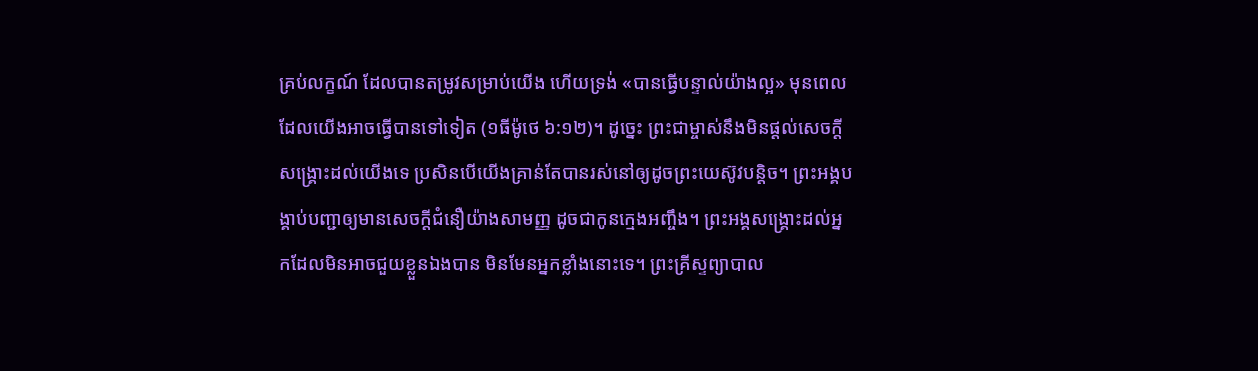គ្រប់លក្ខណ៍ ដែលបានតម្រូវសម្រាប់យើង ហើយទ្រង់ «បានធ្វើបន្ទាល់យ៉ាងល្អ» មុនពេលដែលយើងអាចធ្វើបានទៅទៀត (១ធីម៉ូថេ ៦:១២)។ ដូច្នេះ ព្រះជាម្ចាស់នឹងមិនផ្ដល់សេចក្ដីសង្គ្រោះដល់យើងទេ ប្រសិនបើយើងគ្រាន់តែបានរស់នៅឲ្យដូចព្រះយេស៊ូវបន្តិច។ ព្រះអង្គបង្គាប់បញ្ជាឲ្យមានសេចក្ដីជំនឿយ៉ាងសាមញ្ញ ដូចជាកូនក្មេងអញ្ចឹង។ ព្រះអង្គសង្គ្រោះដល់អ្នកដែលមិនអាចជួយខ្លួនឯងបាន មិនមែនអ្នកខ្លាំងនោះទេ។ ព្រះគ្រីស្ទព្យាបាល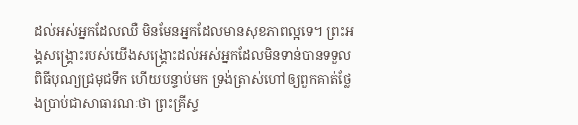ដល់អស់អ្នកដែលឈឺ មិនមែនអ្នកដែលមានសុខភាពល្អទេ។ ព្រះអង្គសង្គ្រោះរបស់យើងសង្គ្រោះដល់អស់អ្នកដែលមិនទាន់បានទទួលពិធីបុណ្យជ្រមុជទឹក ហើយបន្ទាប់មក ទ្រង់ត្រាស់ហៅឲ្យពួកគាត់ថ្លែងប្រាប់ជាសាធារណៈថា ព្រះគ្រីស្ទ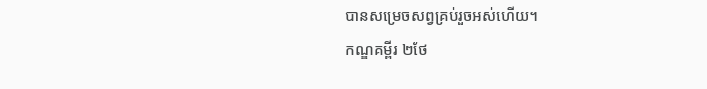បានសម្រេចសព្វគ្រប់រួចអស់ហើយ។
កណ្ឌគម្ពីរ ២ថែ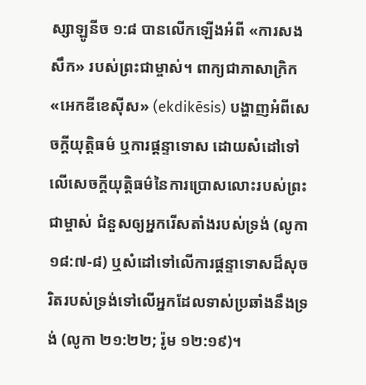ស្សាឡូនីច ១:៨ បានលើកឡើងអំពី «ការសងសឹក» របស់ព្រះជាម្ចាស់។ ពាក្យជាភាសាក្រិក «អេកឌីខេស៊ីស» (ekdikēsis) បង្ហាញអំពីសេចក្ដីយុត្តិធម៌ ឬការផ្ដន្ទាទោស ដោយសំដៅទៅលើសេចក្ដីយុត្តិធម៌នៃការប្រោសលោះរបស់ព្រះជាម្ចាស់ ជំនួសឲ្យអ្នករើសតាំងរបស់ទ្រង់ (លូកា ១៨:៧-៨) ឬសំដៅទៅលើការផ្ដន្ទាទោសដ៏សុចរិតរបស់ទ្រង់ទៅលើអ្នកដែលទាស់ប្រឆាំងនឹងទ្រង់ (លូកា ២១:២២; រ៉ូម ១២:១៩)។